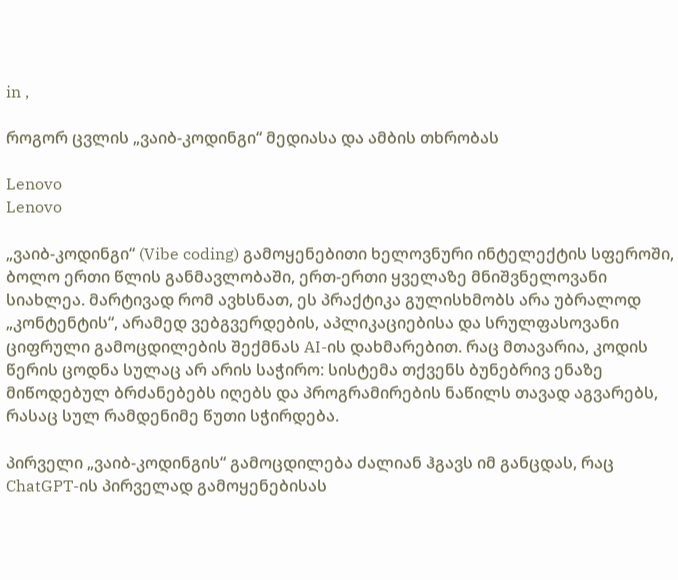in ,

როგორ ცვლის „ვაიბ-კოდინგი“ მედიასა და ამბის თხრობას

Lenovo
Lenovo

„ვაიბ-კოდინგი“ (Vibe coding) გამოყენებითი ხელოვნური ინტელექტის სფეროში, ბოლო ერთი წლის განმავლობაში, ერთ-ერთი ყველაზე მნიშვნელოვანი სიახლეა. მარტივად რომ ავხსნათ, ეს პრაქტიკა გულისხმობს არა უბრალოდ „კონტენტის“, არამედ ვებგვერდების, აპლიკაციებისა და სრულფასოვანი ციფრული გამოცდილების შექმნას AI-ის დახმარებით. რაც მთავარია, კოდის წერის ცოდნა სულაც არ არის საჭირო: სისტემა თქვენს ბუნებრივ ენაზე მიწოდებულ ბრძანებებს იღებს და პროგრამირების ნაწილს თავად აგვარებს, რასაც სულ რამდენიმე წუთი სჭირდება.

პირველი „ვაიბ-კოდინგის“ გამოცდილება ძალიან ჰგავს იმ განცდას, რაც ChatGPT-ის პირველად გამოყენებისას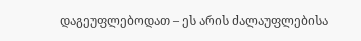დაგეუფლებოდათ – ეს არის ძალაუფლებისა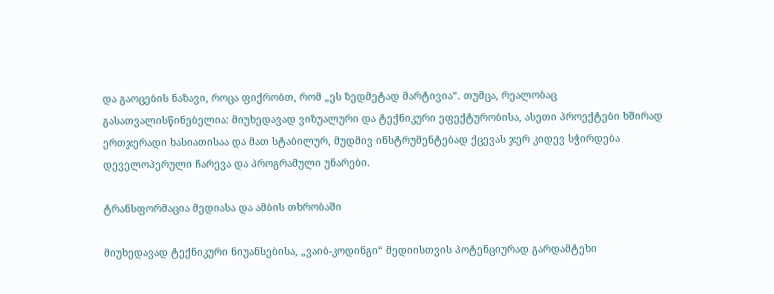და გაოცების ნაზავი, როცა ფიქრობთ, რომ „ეს ზედმეტად მარტივია“. თუმცა, რეალობაც გასათვალისწინებელია: მიუხედავად ვიზუალური და ტექნიკური ეფექტურობისა, ასეთი პროექტები ხშირად ერთჯერადი ხასიათისაა და მათ სტაბილურ, მუდმივ ინსტრუმენტებად ქცევას ჯერ კიდევ სჭირდება დეველოპერული ჩარევა და პროგრამული უნარები.

ტრანსფორმაცია მედიასა და ამბის თხრობაში

მიუხედავად ტექნიკური ნიუანსებისა, „ვაიბ-კოდინგი“ მედიისთვის პოტენციურად გარდამტეხი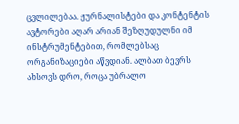ცვლილებაა. ჟურნალისტები და კონტენტის ავტორები აღარ არიან შეზღუდულნი იმ ინსტრუმენტებით, რომლებსაც ორგანიზაციები აწვდიან. ალბათ ბევრს ახსოვს დრო, როცა უბრალო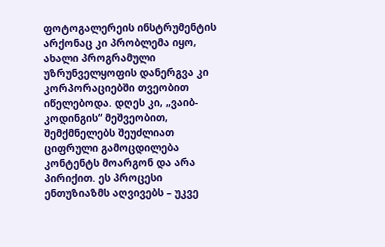ფოტოგალერეის ინსტრუმენტის არქონაც კი პრობლემა იყო, ახალი პროგრამული უზრუნველყოფის დანერგვა კი კორპორაციებში თვეობით იწელებოდა. დღეს კი, „ვაიბ-კოდინგის“ მეშვეობით, შემქმნელებს შეუძლიათ ციფრული გამოცდილება კონტენტს მოარგონ და არა პირიქით. ეს პროცესი ენთუზიაზმს აღვივებს – უკვე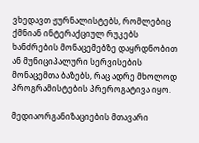ვხედავთ ჟურნალისტებს, რომლებიც ქმნიან ინტერაქციულ რუკებს ხანძრების მონაცემებზე დაყრდნობით ან მუნიციპალური სერვისების მონაცემთა ბაზებს, რაც ადრე მხოლოდ პროგრამისტების პრეროგატივა იყო.

მედიაორგანიზაციების მთავარი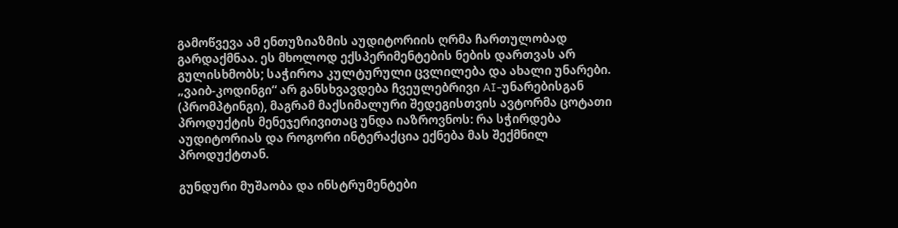გამოწვევა ამ ენთუზიაზმის აუდიტორიის ღრმა ჩართულობად გარდაქმნაა. ეს მხოლოდ ექსპერიმენტების ნების დართვას არ გულისხმობს; საჭიროა კულტურული ცვლილება და ახალი უნარები. „ვაიბ-კოდინგი“ არ განსხვავდება ჩვეულებრივი AI-უნარებისგან (პრომპტინგი), მაგრამ მაქსიმალური შედეგისთვის ავტორმა ცოტათი პროდუქტის მენეჯერივითაც უნდა იაზროვნოს: რა სჭირდება აუდიტორიას და როგორი ინტერაქცია ექნება მას შექმნილ პროდუქტთან.

გუნდური მუშაობა და ინსტრუმენტები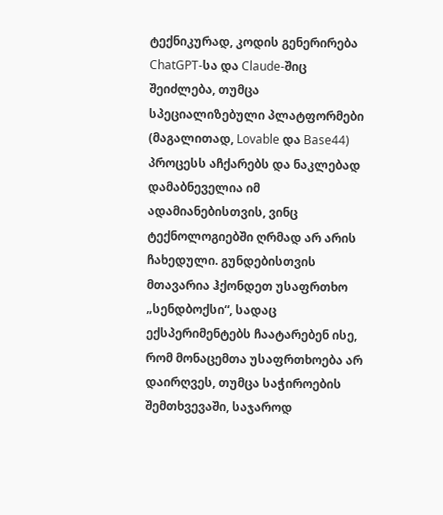ტექნიკურად, კოდის გენერირება ChatGPT-სა და Claude-შიც შეიძლება, თუმცა სპეციალიზებული პლატფორმები (მაგალითად, Lovable და Base44) პროცესს აჩქარებს და ნაკლებად დამაბნეველია იმ ადამიანებისთვის, ვინც ტექნოლოგიებში ღრმად არ არის ჩახედული. გუნდებისთვის მთავარია ჰქონდეთ უსაფრთხო „სენდბოქსი“, სადაც ექსპერიმენტებს ჩაატარებენ ისე, რომ მონაცემთა უსაფრთხოება არ დაირღვეს, თუმცა საჭიროების შემთხვევაში, საჯაროდ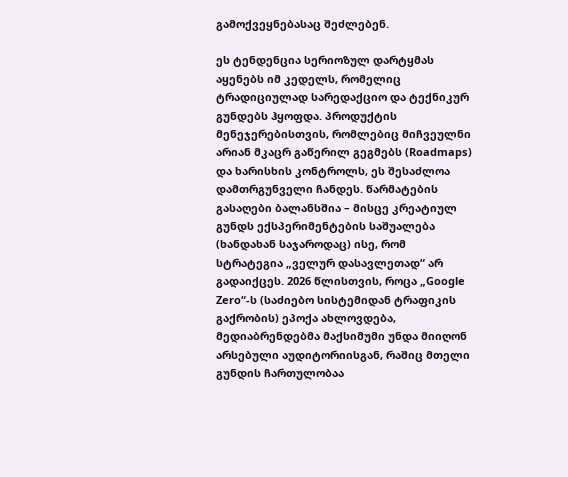გამოქვეყნებასაც შეძლებენ.

ეს ტენდენცია სერიოზულ დარტყმას აყენებს იმ კედელს, რომელიც ტრადიციულად სარედაქციო და ტექნიკურ გუნდებს ჰყოფდა. პროდუქტის მენეჯერებისთვის, რომლებიც მიჩვეულნი არიან მკაცრ გაწერილ გეგმებს (Roadmaps) და ხარისხის კონტროლს, ეს შესაძლოა დამთრგუნველი ჩანდეს. წარმატების გასაღები ბალანსშია – მისცე კრეატიულ გუნდს ექსპერიმენტების საშუალება (ხანდახან საჯაროდაც) ისე, რომ სტრატეგია „ველურ დასავლეთად“ არ გადაიქცეს. 2026 წლისთვის, როცა „Google Zero“-ს (საძიებო სისტემიდან ტრაფიკის გაქრობის) ეპოქა ახლოვდება, მედიაბრენდებმა მაქსიმუმი უნდა მიიღონ არსებული აუდიტორიისგან, რაშიც მთელი გუნდის ჩართულობაა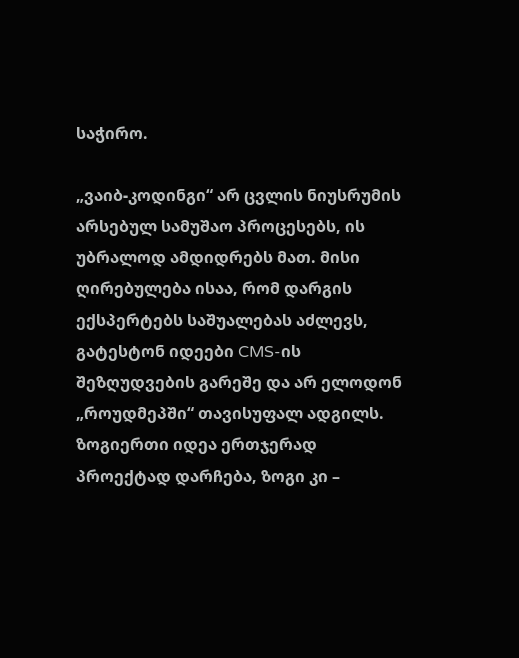საჭირო.

„ვაიბ-კოდინგი“ არ ცვლის ნიუსრუმის არსებულ სამუშაო პროცესებს, ის უბრალოდ ამდიდრებს მათ. მისი ღირებულება ისაა, რომ დარგის ექსპერტებს საშუალებას აძლევს, გატესტონ იდეები CMS-ის შეზღუდვების გარეშე და არ ელოდონ „როუდმეპში“ თავისუფალ ადგილს. ზოგიერთი იდეა ერთჯერად პროექტად დარჩება, ზოგი კი –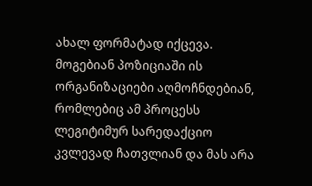ახალ ფორმატად იქცევა. მოგებიან პოზიციაში ის ორგანიზაციები აღმოჩნდებიან, რომლებიც ამ პროცესს ლეგიტიმურ სარედაქციო კვლევად ჩათვლიან და მას არა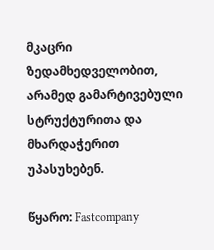მკაცრი ზედამხედველობით, არამედ გამარტივებული სტრუქტურითა და მხარდაჭერით უპასუხებენ.

წყარო: Fastcompany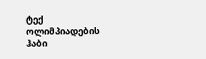ტექ ოლიმპიადების ჰაბი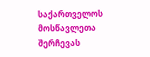საქართველოს მოსწავლეთა შერჩევას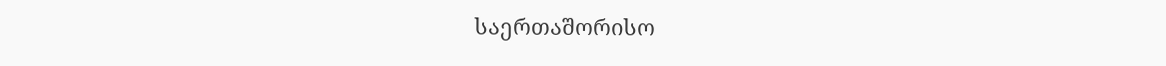საერთაშორისო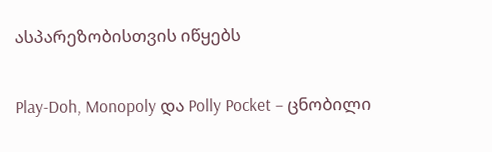ასპარეზობისთვის იწყებს

Play-Doh, Monopoly და Polly Pocket – ცნობილი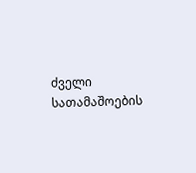ძველი სათამაშოების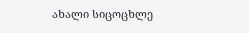ახალი სიცოცხლე